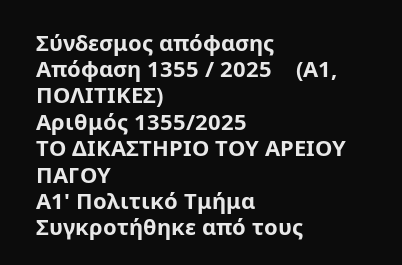Σύνδεσμος απόφασης
Απόφαση 1355 / 2025    (Α1, ΠΟΛΙΤΙΚΕΣ)
Αριθμός 1355/2025
ΤΟ ΔΙΚΑΣΤΗΡΙΟ ΤΟΥ ΑΡΕΙΟΥ ΠΑΓΟΥ
Α1' Πολιτικό Τμήμα
Συγκροτήθηκε από τους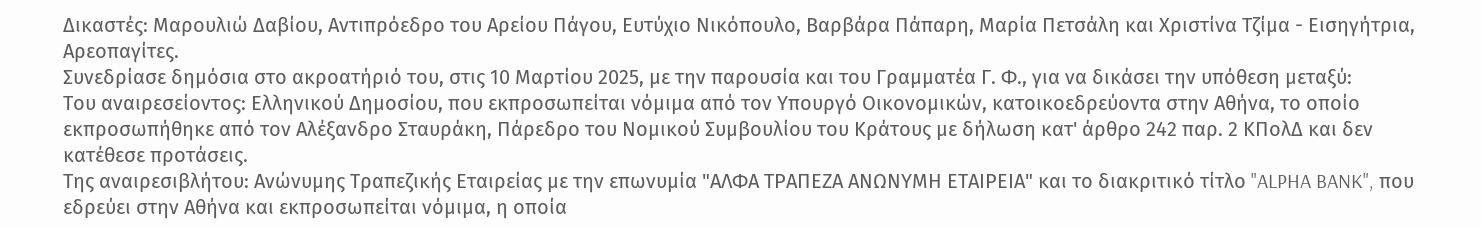Δικαστές: Μαρουλιώ Δαβίου, Αντιπρόεδρο του Αρείου Πάγου, Ευτύχιο Νικόπουλο, Βαρβάρα Πάπαρη, Μαρία Πετσάλη και Χριστίνα Τζίμα - Εισηγήτρια, Αρεοπαγίτες.
Συνεδρίασε δημόσια στο ακροατήριό του, στις 10 Μαρτίου 2025, με την παρουσία και του Γραμματέα Γ. Φ., για να δικάσει την υπόθεση μεταξύ:
Του αναιρεσείοντος: Ελληνικού Δημοσίου, που εκπροσωπείται νόμιμα από τον Υπουργό Οικονομικών, κατοικοεδρεύοντα στην Αθήνα, το οποίο εκπροσωπήθηκε από τον Αλέξανδρο Σταυράκη, Πάρεδρο του Νομικού Συμβουλίου του Κράτους με δήλωση κατ' άρθρο 242 παρ. 2 ΚΠολΔ και δεν κατέθεσε προτάσεις.
Της αναιρεσιβλήτου: Ανώνυμης Τραπεζικής Εταιρείας με την επωνυμία "ΑΛΦΑ ΤΡΑΠΕΖΑ ΑΝΩΝΥΜΗ ΕΤΑΙΡΕΙΑ" και το διακριτικό τίτλο "ALPHA BANK", που εδρεύει στην Αθήνα και εκπροσωπείται νόμιμα, η οποία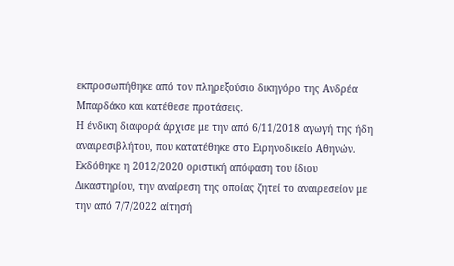εκπροσωπήθηκε από τον πληρεξούσιο δικηγόρο της Ανδρέα Μπαρδάκο και κατέθεσε προτάσεις.
Η ένδικη διαφορά άρχισε με την από 6/11/2018 αγωγή της ήδη αναιρεσιβλήτου, που κατατέθηκε στο Ειρηνοδικείο Αθηνών.
Εκδόθηκε η 2012/2020 οριστική απόφαση του ίδιου Δικαστηρίου, την αναίρεση της οποίας ζητεί το αναιρεσείον με την από 7/7/2022 αίτησή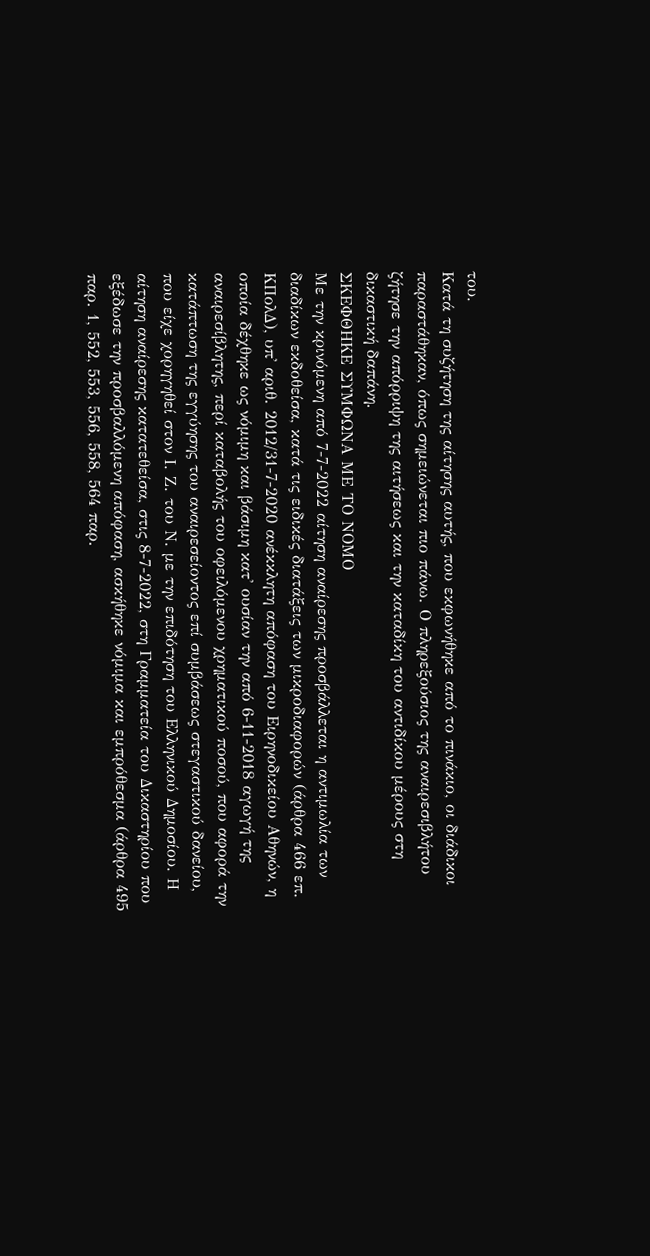του.
Κατά τη συζήτηση της αίτησης αυτής, που εκφωνήθηκε από το πινάκιο, οι διάδικοι παραστάθηκαν, όπως σημειώνεται πιο πάνω. Ο πληρεξούσιος της αναιρεσιβλήτου ζήτησε την απόρριψη της αιτήσεως και την καταδίκη του αντιδίκου μέρους στη δικαστική δαπάνη.
ΣΚΕΦΘΗΚΕ ΣΥΜΦΩΝΑ ΜΕ ΤΟ ΝΟΜΟ
Με την κρινόμενη από 7-7-2022 αίτηση αναίρεσης προσβάλλεται η αντιμωλία των διαδίκων εκδοθείσα, κατά τις ειδικές διατάξεις των μικροδιαφορών (άρθρα 466 επ. ΚΠολΔ), υπ' αριθ. 2012/31-7-2020 ανέκκλητη απόφαση του Ειρηνοδικείου Αθηνών, η οποία δέχθηκε ως νόμιμη και βάσιμη κατ' ουσίαν την από 6-11-2018 αγωγή της αναιρεσίβλητης, περί καταβολής του οφειλόμενου χρηματικού ποσού, που αφορά την κατάπτωση της εγγύησης του αναιρεσείοντος επί συμβάσεως στεγαστικού δανείου, που είχε χορηγηθεί στον Ι. Ζ. του Ν. με την επιδότηση του Ελληνικού Δημοσίου. Η αίτηση αναίρεσης κατατεθείσα, στις 8-7-2022, στη Γραμματεία του Δικαστηρίου που εξέδωσε την προσβαλλόμενη απόφαση, ασκήθηκε νόμιμα και εμπρόθεσμα (άρθρα 495 παρ. 1, 552, 553, 556, 558, 564 παρ.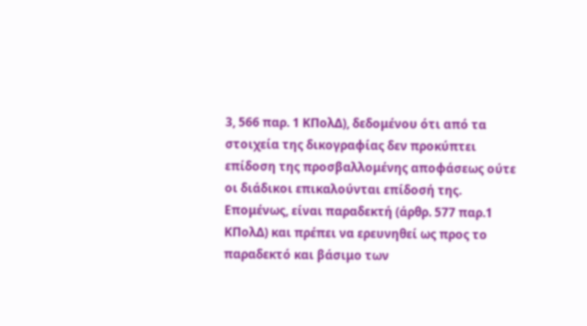3, 566 παρ. 1 ΚΠολΔ), δεδομένου ότι από τα στοιχεία της δικογραφίας δεν προκύπτει επίδοση της προσβαλλομένης αποφάσεως ούτε οι διάδικοι επικαλούνται επίδοσή της. Επομένως, είναι παραδεκτή (άρθρ. 577 παρ.1 ΚΠολΔ) και πρέπει να ερευνηθεί ως προς το παραδεκτό και βάσιμο των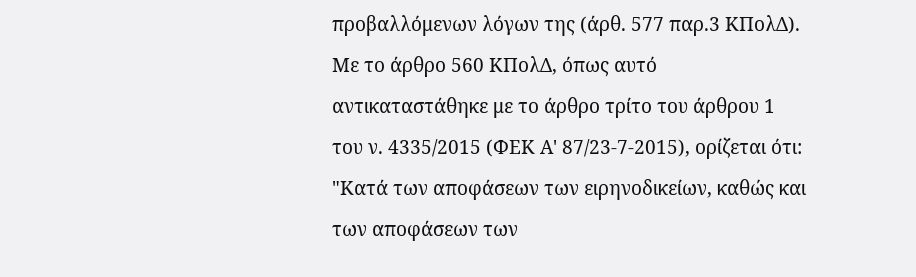προβαλλόμενων λόγων της (άρθ. 577 παρ.3 ΚΠολΔ).
Με το άρθρο 560 ΚΠολΔ, όπως αυτό αντικαταστάθηκε με το άρθρο τρίτο του άρθρου 1 του ν. 4335/2015 (ΦΕΚ Α' 87/23-7-2015), ορίζεται ότι: "Κατά των αποφάσεων των ειρηνοδικείων, καθώς και των αποφάσεων των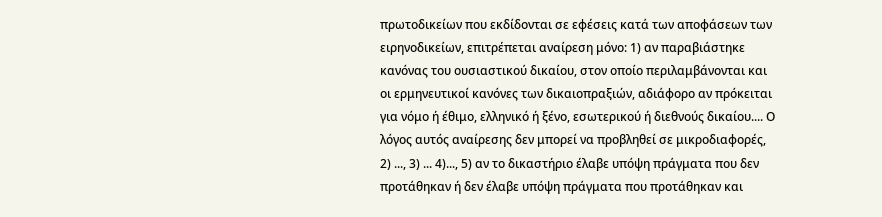πρωτοδικείων που εκδίδονται σε εφέσεις κατά των αποφάσεων των ειρηνοδικείων, επιτρέπεται αναίρεση μόνο: 1) αν παραβιάστηκε κανόνας του ουσιαστικού δικαίου, στον οποίο περιλαμβάνονται και οι ερμηνευτικοί κανόνες των δικαιοπραξιών, αδιάφορο αν πρόκειται για νόμο ή έθιμο, ελληνικό ή ξένο, εσωτερικού ή διεθνούς δικαίου.... Ο λόγος αυτός αναίρεσης δεν μπορεί να προβληθεί σε μικροδιαφορές, 2) ..., 3) ... 4)..., 5) αν το δικαστήριο έλαβε υπόψη πράγματα που δεν προτάθηκαν ή δεν έλαβε υπόψη πράγματα που προτάθηκαν και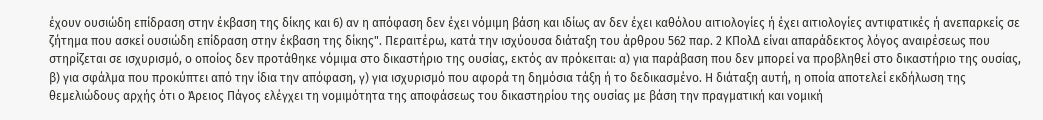έχουν ουσιώδη επίδραση στην έκβαση της δίκης και 6) αν η απόφαση δεν έχει νόμιμη βάση και ιδίως αν δεν έχει καθόλου αιτιολογίες ή έχει αιτιολογίες αντιφατικές ή ανεπαρκείς σε ζήτημα που ασκεί ουσιώδη επίδραση στην έκβαση της δίκης". Περαιτέρω, κατά την ισχύουσα διάταξη του άρθρου 562 παρ. 2 ΚΠολΔ είναι απαράδεκτος λόγος αναιρέσεως που στηρίζεται σε ισχυρισμό, ο οποίος δεν προτάθηκε νόμιμα στο δικαστήριο της ουσίας, εκτός αν πρόκειται: α) για παράβαση που δεν μπορεί να προβληθεί στο δικαστήριο της ουσίας, β) για σφάλμα που προκύπτει από την ίδια την απόφαση, γ) για ισχυρισμό που αφορά τη δημόσια τάξη ή το δεδικασμένο. Η διάταξη αυτή, η οποία αποτελεί εκδήλωση της θεμελιώδους αρχής ότι ο Άρειος Πάγος ελέγχει τη νομιμότητα της αποφάσεως του δικαστηρίου της ουσίας με βάση την πραγματική και νομική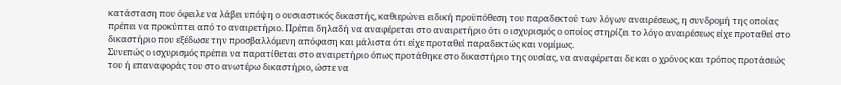κατάσταση που όφειλε να λάβει υπόψη ο ουσιαστικός δικαστής, καθιερώνει ειδική προϋπόθεση του παραδεκτού των λόγων αναιρέσεως, η συνδρομή της οποίας πρέπει να προκύπτει από το αναιρετήριο. Πρέπει δηλαδή να αναφέρεται στο αναιρετήριο ότι ο ισχυρισμός ο οποίος στηρίζει το λόγο αναιρέσεως είχε προταθεί στο δικαστήριο που εξέδωσε την προσβαλλόμενη απόφαση και μάλιστα ότι είχε προταθεί παραδεκτώς και νομίμως.
Συνεπώς ο ισχυρισμός πρέπει να παρατίθεται στο αναιρετήριο όπως προτάθηκε στο δικαστήριο της ουσίας, να αναφέρεται δε και ο χρόνος και τρόπος προτάσεώς του ή επαναφοράς του στο ανωτέρω δικαστήριο, ώστε να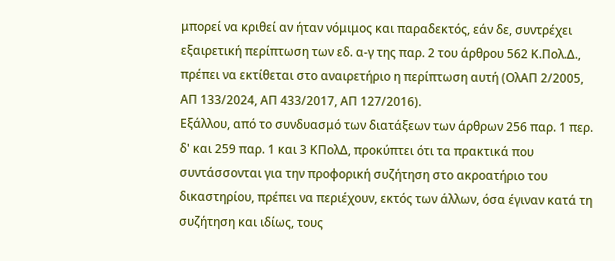μπορεί να κριθεί αν ήταν νόμιμος και παραδεκτός, εάν δε, συντρέχει εξαιρετική περίπτωση των εδ. α-γ της παρ. 2 του άρθρου 562 Κ.Πολ.Δ., πρέπει να εκτίθεται στο αναιρετήριο η περίπτωση αυτή (ΟλΑΠ 2/2005, ΑΠ 133/2024, ΑΠ 433/2017, ΑΠ 127/2016).
Εξάλλου, από το συνδυασμό των διατάξεων των άρθρων 256 παρ. 1 περ. δ' και 259 παρ. 1 και 3 ΚΠολΔ, προκύπτει ότι τα πρακτικά που συντάσσονται για την προφορική συζήτηση στο ακροατήριο του δικαστηρίου, πρέπει να περιέχουν, εκτός των άλλων, όσα έγιναν κατά τη συζήτηση και ιδίως, τους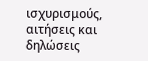ισχυρισμούς, αιτήσεις και δηλώσεις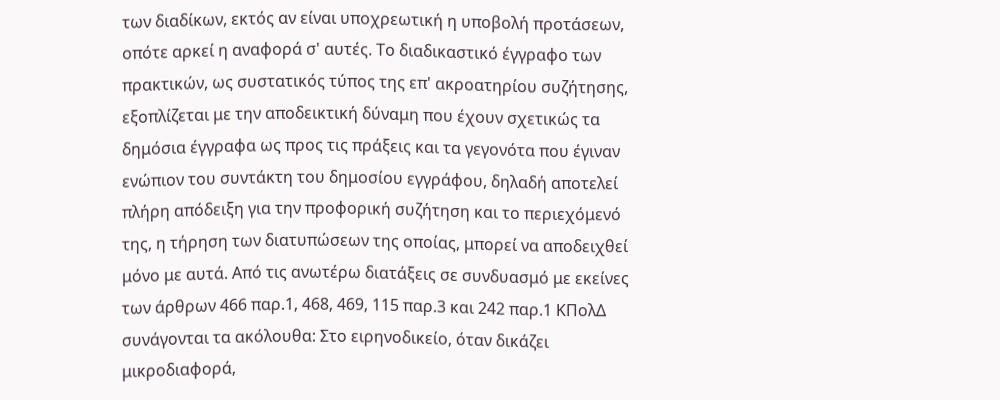των διαδίκων, εκτός αν είναι υποχρεωτική η υποβολή προτάσεων, οπότε αρκεί η αναφορά σ' αυτές. Το διαδικαστικό έγγραφο των πρακτικών, ως συστατικός τύπος της επ' ακροατηρίου συζήτησης, εξοπλίζεται με την αποδεικτική δύναμη που έχουν σχετικώς τα δημόσια έγγραφα ως προς τις πράξεις και τα γεγονότα που έγιναν ενώπιον του συντάκτη του δημοσίου εγγράφου, δηλαδή αποτελεί πλήρη απόδειξη για την προφορική συζήτηση και το περιεχόμενό της, η τήρηση των διατυπώσεων της οποίας, μπορεί να αποδειχθεί μόνο με αυτά. Από τις ανωτέρω διατάξεις σε συνδυασμό με εκείνες των άρθρων 466 παρ.1, 468, 469, 115 παρ.3 και 242 παρ.1 ΚΠολΔ συνάγονται τα ακόλουθα: Στο ειρηνοδικείο, όταν δικάζει μικροδιαφορά,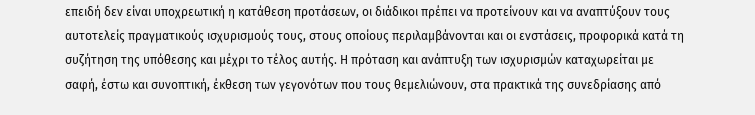επειδή δεν είναι υποχρεωτική η κατάθεση προτάσεων, οι διάδικοι πρέπει να προτείνουν και να αναπτύξουν τους αυτοτελείς πραγματικούς ισχυρισμούς τους, στους οποίους περιλαμβάνονται και οι ενστάσεις, προφορικά κατά τη συζήτηση της υπόθεσης και μέχρι το τέλος αυτής. Η πρόταση και ανάπτυξη των ισχυρισμών καταχωρείται με σαφή, έστω και συνοπτική, έκθεση των γεγονότων που τους θεμελιώνουν, στα πρακτικά της συνεδρίασης από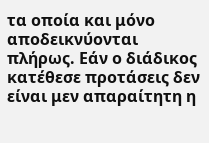τα οποία και μόνο αποδεικνύονται πλήρως. Εάν ο διάδικος κατέθεσε προτάσεις δεν είναι μεν απαραίτητη η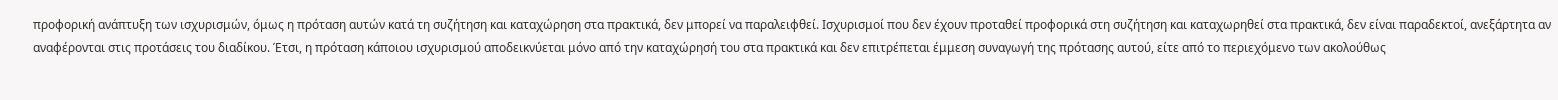προφορική ανάπτυξη των ισχυρισμών, όμως η πρόταση αυτών κατά τη συζήτηση και καταχώρηση στα πρακτικά, δεν μπορεί να παραλειφθεί. Ισχυρισμοί που δεν έχουν προταθεί προφορικά στη συζήτηση και καταχωρηθεί στα πρακτικά, δεν είναι παραδεκτοί, ανεξάρτητα αν αναφέρονται στις προτάσεις του διαδίκου. Έτσι, η πρόταση κάποιου ισχυρισμού αποδεικνύεται μόνο από την καταχώρησή του στα πρακτικά και δεν επιτρέπεται έμμεση συναγωγή της πρότασης αυτού, είτε από το περιεχόμενο των ακολούθως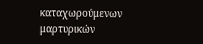καταχωρούμενων μαρτυρικών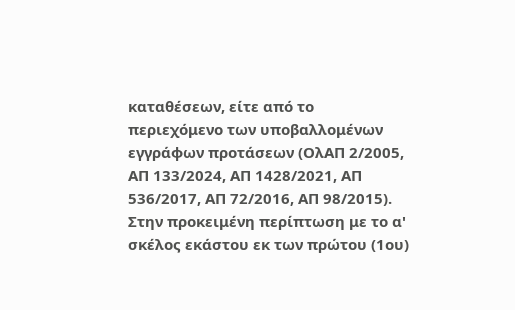καταθέσεων, είτε από το περιεχόμενο των υποβαλλομένων εγγράφων προτάσεων (ΟλΑΠ 2/2005, ΑΠ 133/2024, ΑΠ 1428/2021, ΑΠ 536/2017, ΑΠ 72/2016, ΑΠ 98/2015).
Στην προκειμένη περίπτωση με το α' σκέλος εκάστου εκ των πρώτου (1ου)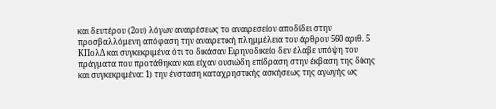και δευτέρου (2ου) λόγων αναιρέσεως το αναιρεσείον αποδίδει στην προσβαλλόμενη απόφαση την αναιρετική πλημμέλεια του άρθρου 560 αριθ. 5 KΠολΔ και συγκεκριμένα ότι το δικάσαν Ειρηνοδικείο δεν έλαβε υπόψη του πράγματα που προτάθηκαν και είχαν ουσιώδη επίδραση στην έκβαση της δίκης και συγκεκριμένα: 1) την ένσταση καταχρηστικής ασκήσεως της αγωγής ως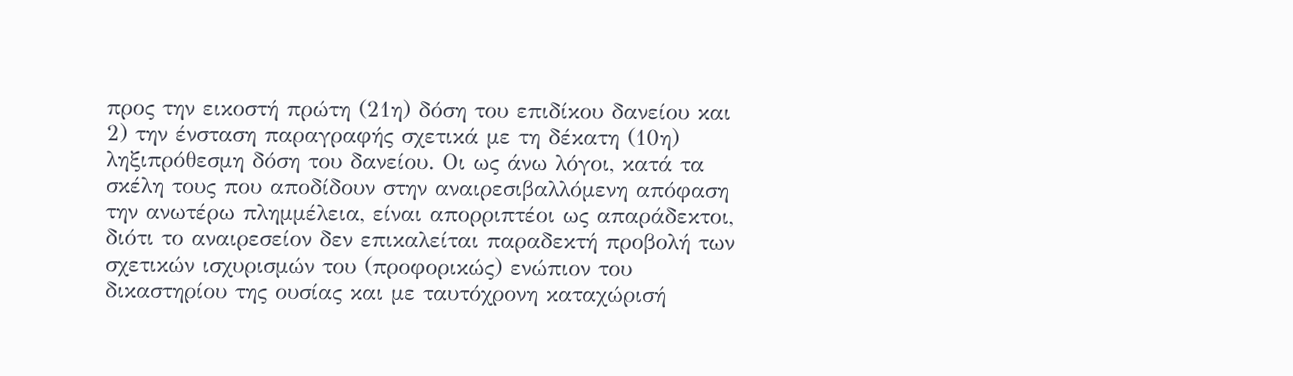προς την εικοστή πρώτη (21η) δόση του επιδίκου δανείου και 2) την ένσταση παραγραφής σχετικά με τη δέκατη (10η) ληξιπρόθεσμη δόση του δανείου. Οι ως άνω λόγοι, κατά τα σκέλη τους που αποδίδουν στην αναιρεσιβαλλόμενη απόφαση την ανωτέρω πλημμέλεια, είναι απορριπτέοι ως απαράδεκτοι, διότι το αναιρεσείον δεν επικαλείται παραδεκτή προβολή των σχετικών ισχυρισμών του (προφορικώς) ενώπιον του δικαστηρίου της ουσίας και με ταυτόχρονη καταχώρισή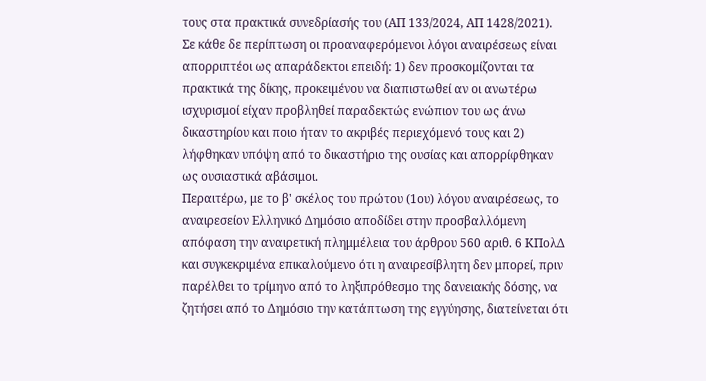τους στα πρακτικά συνεδρίασής του (ΑΠ 133/2024, ΑΠ 1428/2021).
Σε κάθε δε περίπτωση οι προαναφερόμενοι λόγοι αναιρέσεως είναι απορριπτέοι ως απαράδεκτοι επειδή: 1) δεν προσκομίζονται τα πρακτικά της δίκης, προκειμένου να διαπιστωθεί αν οι ανωτέρω ισχυρισμοί είχαν προβληθεί παραδεκτώς ενώπιον του ως άνω δικαστηρίου και ποιο ήταν το ακριβές περιεχόμενό τους και 2) λήφθηκαν υπόψη από το δικαστήριο της ουσίας και απορρίφθηκαν ως ουσιαστικά αβάσιμοι.
Περαιτέρω, με το β' σκέλος του πρώτου (1ου) λόγου αναιρέσεως, το αναιρεσείον Ελληνικό Δημόσιο αποδίδει στην προσβαλλόμενη απόφαση την αναιρετική πλημμέλεια του άρθρου 560 αριθ. 6 ΚΠολΔ και συγκεκριμένα επικαλούμενο ότι η αναιρεσίβλητη δεν μπορεί, πριν παρέλθει το τρίμηνο από το ληξιπρόθεσμο της δανειακής δόσης, να ζητήσει από το Δημόσιο την κατάπτωση της εγγύησης, διατείνεται ότι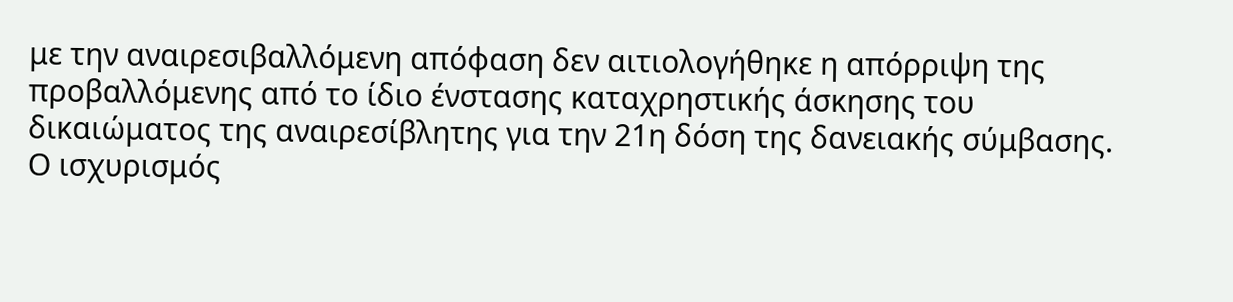με την αναιρεσιβαλλόμενη απόφαση δεν αιτιολογήθηκε η απόρριψη της προβαλλόμενης από το ίδιο ένστασης καταχρηστικής άσκησης του δικαιώματος της αναιρεσίβλητης για την 21η δόση της δανειακής σύμβασης. Ο ισχυρισμός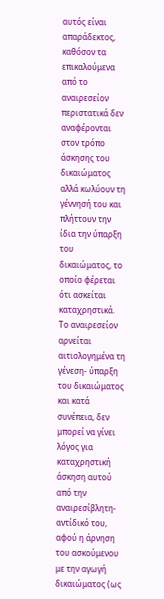αυτός είναι απαράδεκτος, καθόσον τα επικαλούμενα από το αναιρεσείον περιστατικά δεν αναφέρονται στον τρόπο άσκησης του δικαιώματος αλλά κωλύουν τη γέννησή του και πλήττουν την ίδια την ύπαρξη του δικαιώματος, το οποίο φέρεται ότι ασκείται καταχρηστικά. Το αναιρεσείον αρνείται αιτιολογημένα τη γένεση- ύπαρξη του δικαιώματος και κατά συνέπεια, δεν μπορεί να γίνει λόγος για καταχρηστική άσκηση αυτού από την αναιρεσίβλητη-αντίδικό του, αφού η άρνηση του ασκούμενου με την αγωγή δικαιώματος (ως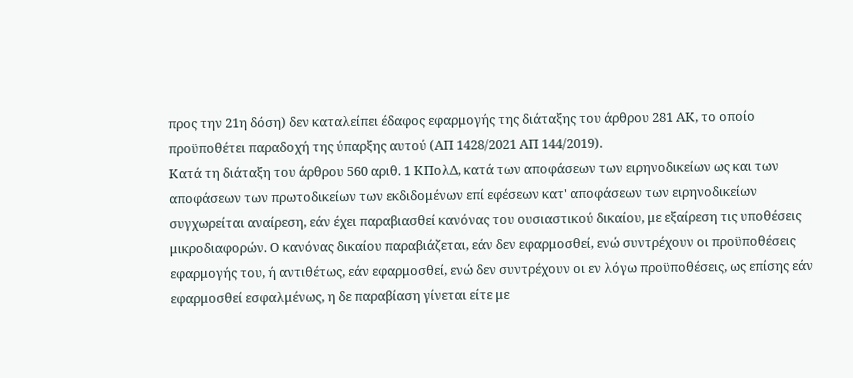προς την 21η δόση) δεν καταλείπει έδαφος εφαρμογής της διάταξης του άρθρου 281 ΑΚ, το οποίο προϋποθέτει παραδοχή της ύπαρξης αυτού (ΑΠ 1428/2021 ΑΠ 144/2019).
Κατά τη διάταξη του άρθρου 560 αριθ. 1 ΚΠολΔ, κατά των αποφάσεων των ειρηνοδικείων ως και των αποφάσεων των πρωτοδικείων των εκδιδομένων επί εφέσεων κατ' αποφάσεων των ειρηνοδικείων συγχωρείται αναίρεση, εάν έχει παραβιασθεί κανόνας του ουσιαστικού δικαίου, με εξαίρεση τις υποθέσεις μικροδιαφορών. Ο κανόνας δικαίου παραβιάζεται, εάν δεν εφαρμοσθεί, ενώ συντρέχουν οι προϋποθέσεις εφαρμογής του, ή αντιθέτως, εάν εφαρμοσθεί, ενώ δεν συντρέχουν οι εν λόγω προϋποθέσεις, ως επίσης εάν εφαρμοσθεί εσφαλμένως, η δε παραβίαση γίνεται είτε με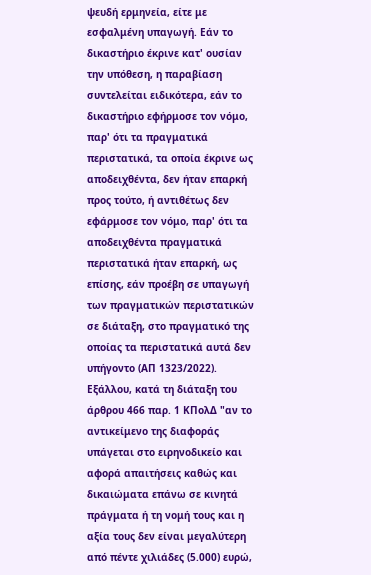ψευδή ερμηνεία, είτε με εσφαλμένη υπαγωγή. Εάν το δικαστήριο έκρινε κατ' ουσίαν την υπόθεση, η παραβίαση συντελείται ειδικότερα, εάν το δικαστήριο εφήρμοσε τον νόμο, παρ' ότι τα πραγματικά περιστατικά, τα οποία έκρινε ως αποδειχθέντα, δεν ήταν επαρκή προς τούτο, ή αντιθέτως δεν εφάρμοσε τον νόμο, παρ' ότι τα αποδειχθέντα πραγματικά περιστατικά ήταν επαρκή, ως επίσης, εάν προέβη σε υπαγωγή των πραγματικών περιστατικών σε διάταξη, στο πραγματικό της οποίας τα περιστατικά αυτά δεν υπήγοντο (ΑΠ 1323/2022).
Εξάλλου, κατά τη διάταξη του άρθρου 466 παρ. 1 ΚΠολΔ "αν το αντικείμενο της διαφοράς υπάγεται στο ειρηνοδικείο και αφορά απαιτήσεις καθώς και δικαιώματα επάνω σε κινητά πράγματα ή τη νομή τους και η αξία τους δεν είναι μεγαλύτερη από πέντε χιλιάδες (5.000) ευρώ,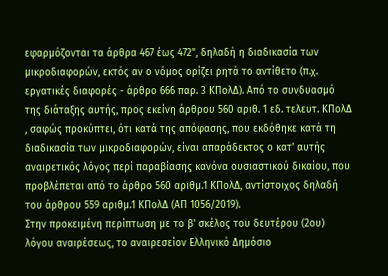εφαρμόζονται τα άρθρα 467 έως 472", δηλαδή η διαδικασία των μικροδιαφορών, εκτός αν ο νόμος ορίζει ρητά το αντίθετο (π.χ. εργατικές διαφορές - άρθρο 666 παρ. 3 ΚΠολΔ). Από το συνδυασμό της διάταξης αυτής, προς εκείνη άρθρου 560 αριθ. 1 εδ. τελευτ. ΚΠολΔ , σαφώς προκύπτει, ότι κατά της απόφασης, που εκδόθηκε κατά τη διαδικασία των μικροδιαφορών, είναι απαράδεκτος ο κατ' αυτής αναιρετικός λόγος περί παραβίασης κανόνα ουσιαστικού δικαίου, που προβλέπεται από το άρθρο 560 αριθμ.1 ΚΠολΔ, αντίστοιχος δηλαδή του άρθρου 559 αριθμ.1 ΚΠολΔ (ΑΠ 1056/2019).
Στην προκειμένη περίπτωση με το β' σκέλος του δευτέρου (2ου) λόγου αναιρέσεως, το αναιρεσείον Ελληνικό Δημόσιο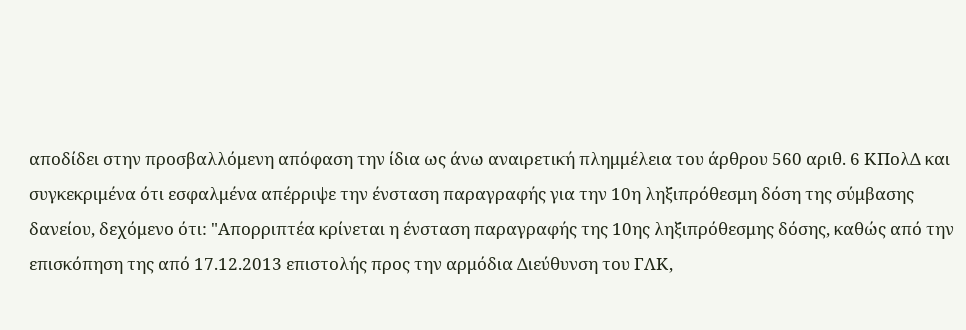αποδίδει στην προσβαλλόμενη απόφαση την ίδια ως άνω αναιρετική πλημμέλεια του άρθρου 560 αριθ. 6 ΚΠολΔ και συγκεκριμένα ότι εσφαλμένα απέρριψε την ένσταση παραγραφής για την 10η ληξιπρόθεσμη δόση της σύμβασης δανείου, δεχόμενο ότι: "Απορριπτέα κρίνεται η ένσταση παραγραφής της 10ης ληξιπρόθεσμης δόσης, καθώς από την επισκόπηση της από 17.12.2013 επιστολής προς την αρμόδια Διεύθυνση του ΓΛΚ,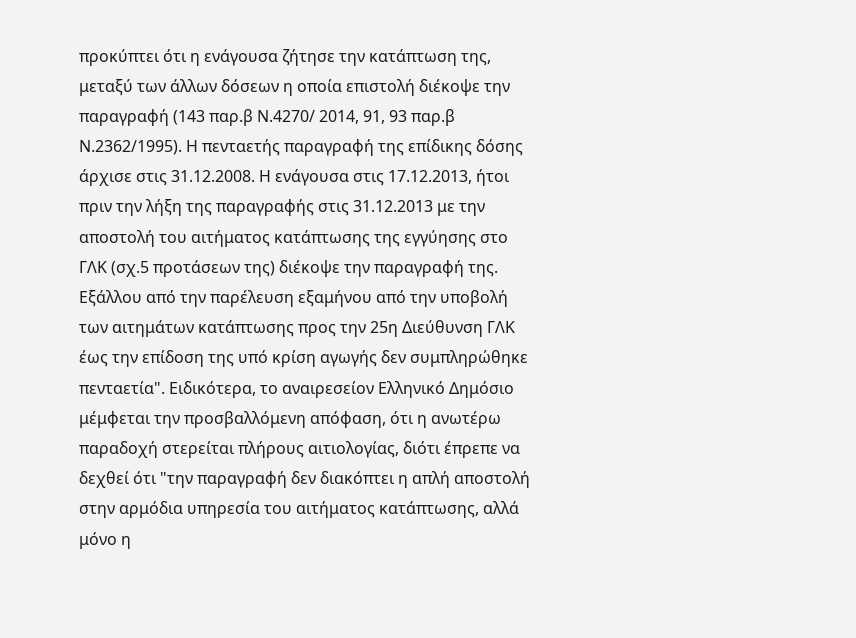προκύπτει ότι η ενάγουσα ζήτησε την κατάπτωση της, μεταξύ των άλλων δόσεων η οποία επιστολή διέκοψε την παραγραφή (143 παρ.β Ν.4270/ 2014, 91, 93 παρ.β Ν.2362/1995). Η πενταετής παραγραφή της επίδικης δόσης άρχισε στις 31.12.2008. Η ενάγουσα στις 17.12.2013, ήτοι πριν την λήξη της παραγραφής στις 31.12.2013 με την αποστολή του αιτήματος κατάπτωσης της εγγύησης στο ΓΛΚ (σχ.5 προτάσεων της) διέκοψε την παραγραφή της.
Εξάλλου από την παρέλευση εξαμήνου από την υποβολή των αιτημάτων κατάπτωσης προς την 25η Διεύθυνση ΓΛΚ έως την επίδοση της υπό κρίση αγωγής δεν συμπληρώθηκε πενταετία". Ειδικότερα, το αναιρεσείον Ελληνικό Δημόσιο μέμφεται την προσβαλλόμενη απόφαση, ότι η ανωτέρω παραδοχή στερείται πλήρους αιτιολογίας, διότι έπρεπε να δεχθεί ότι "την παραγραφή δεν διακόπτει η απλή αποστολή στην αρμόδια υπηρεσία του αιτήματος κατάπτωσης, αλλά μόνο η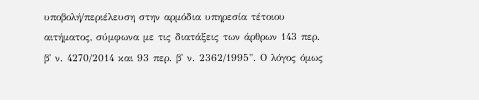υποβολή/περιέλευση στην αρμόδια υπηρεσία τέτοιου αιτήματος, σύμφωνα με τις διατάξεις των άρθρων 143 περ. β' ν. 4270/2014 και 93 περ. β' ν. 2362/1995". Ο λόγος όμως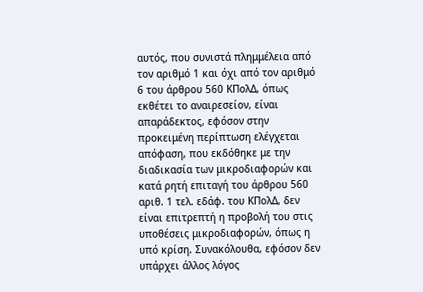αυτός, που συνιστά πλημμέλεια από τον αριθμό 1 και όχι από τον αριθμό 6 του άρθρου 560 ΚΠολΔ, όπως εκθέτει το αναιρεσείον, είναι απαράδεκτος, εφόσον στην προκειμένη περίπτωση ελέγχεται απόφαση, που εκδόθηκε με την διαδικασία των μικροδιαφορών και κατά ρητή επιταγή του άρθρου 560 αριθ. 1 τελ. εδάφ. του ΚΠολΔ, δεν είναι επιτρεπτή η προβολή του στις υποθέσεις μικροδιαφορών, όπως η υπό κρίση. Συνακόλουθα, εφόσον δεν υπάρχει άλλος λόγος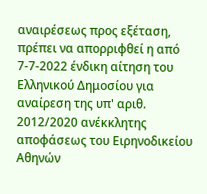αναιρέσεως προς εξέταση, πρέπει να απορριφθεί η από 7-7-2022 ένδικη αίτηση του Ελληνικού Δημοσίου για αναίρεση της υπ' αριθ. 2012/2020 ανέκκλητης αποφάσεως του Ειρηνοδικείου Αθηνών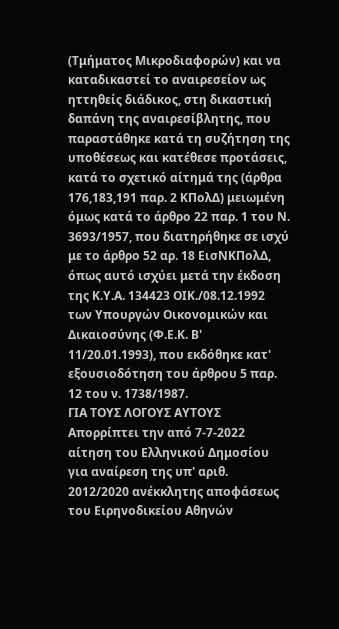(Τμήματος Μικροδιαφορών) και να καταδικαστεί το αναιρεσείον ως ηττηθείς διάδικος, στη δικαστική δαπάνη της αναιρεσίβλητης, που παραστάθηκε κατά τη συζήτηση της υποθέσεως και κατέθεσε προτάσεις, κατά το σχετικό αίτημά της (άρθρα 176,183,191 παρ. 2 ΚΠολΔ) μειωμένη όμως κατά το άρθρο 22 παρ. 1 του Ν. 3693/1957, που διατηρήθηκε σε ισχύ με το άρθρο 52 αρ. 18 ΕισΝΚΠολΔ, όπως αυτό ισχύει μετά την έκδοση της Κ.Υ.Α. 134423 ΟΙΚ./08.12.1992 των Υπουργών Οικονομικών και Δικαιοσύνης (Φ.Ε.Κ. Β' 11/20.01.1993), που εκδόθηκε κατ' εξουσιοδότηση του άρθρου 5 παρ. 12 του ν. 1738/1987.
ΓΙΑ ΤΟΥΣ ΛΟΓΟΥΣ ΑΥΤΟΥΣ
Απορρίπτει την από 7-7-2022 αίτηση του Ελληνικού Δημοσίου για αναίρεση της υπ' αριθ. 2012/2020 ανέκκλητης αποφάσεως του Ειρηνοδικείου Αθηνών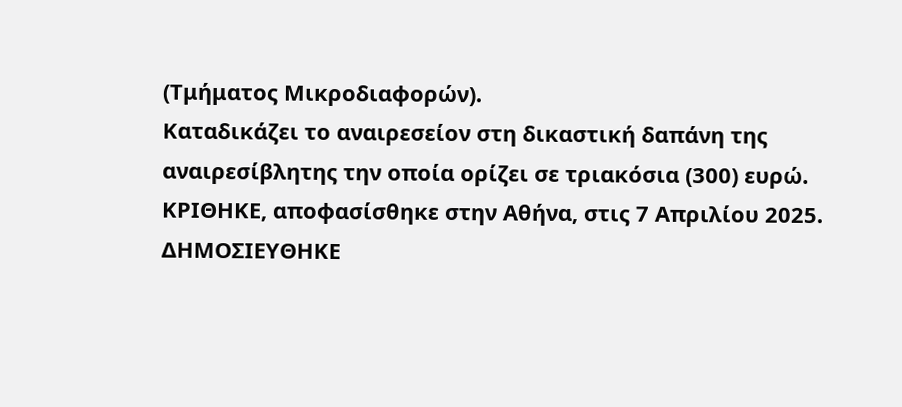(Τμήματος Μικροδιαφορών).
Καταδικάζει το αναιρεσείον στη δικαστική δαπάνη της αναιρεσίβλητης την οποία ορίζει σε τριακόσια (300) ευρώ.
ΚΡΙΘΗΚΕ, αποφασίσθηκε στην Αθήνα, στις 7 Απριλίου 2025.
ΔΗΜΟΣΙΕΥΘΗΚΕ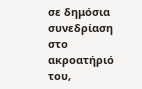σε δημόσια συνεδρίαση στο ακροατήριό του,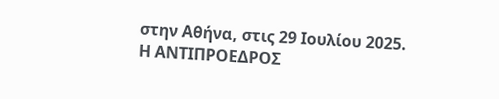στην Αθήνα, στις 29 Ιουλίου 2025.
Η ΑΝΤΙΠΡΟΕΔΡΟΣ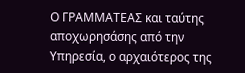Ο ΓΡΑΜΜΑΤΕΑΣ και ταύτης αποχωρησάσης από την Υπηρεσία, ο αρχαιότερος της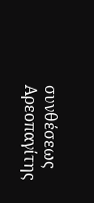συνθέσεως Αρεοπαγίτης